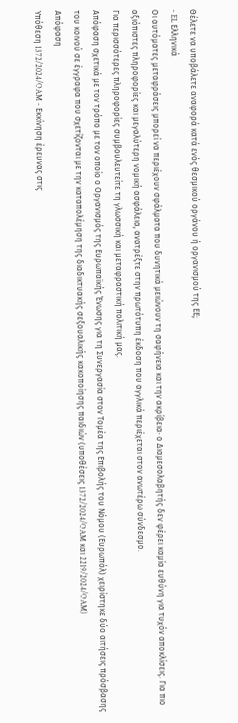Θέλετε να υποβάλετε αναφορά κατά ενός θεσμικού οργάνου ή οργανισμού της ΕΕ;
- EL Ελληνικά
Οι αυτόματες μεταφράσεις μπορεί να περιέχουν σφάλματα που δυνητικά μειώνουν τη σαφήνεια και την ακρίβεια· ο Διαμεσολαβητής δεν φέρει καμία ευθύνη για τυχόν αποκλίσεις. Για πιο αξιόπιστες πληροφορίες και μεγαλύτερη νομική ασφάλεια, ανατρέξτε στην πρωτότυπη έκδοση που αγγλικά περιέχεται στον ανωτέρω σύνδεσμο.
Για περισσότερες πληροφορίες συμβουλευτείτε τη γλωσσική και μεταφραστική πολιτική μας.
Απόφαση σχετικά με τον τρόπο με τον οποίο ο Οργανισμός της Ευρωπαϊκής Ένωσης για τη Συνεργασία στον Τομέα της Επιβολής του Νόμου (Ευρωπόλ) χειρίστηκε δύο αιτήσεις πρόσβασης του κοινού σε έγγραφα που σχετίζονται με την καταπολέμηση της διαδικτυακής σεξουαλικής κακοποίησης παιδιών (υποθέσεις 1372/2024/OAM και 2219/2024/OAM)
Απόφαση
Υπόθεση 1372/2024/OAM - Εκκίνηση έρευνας στις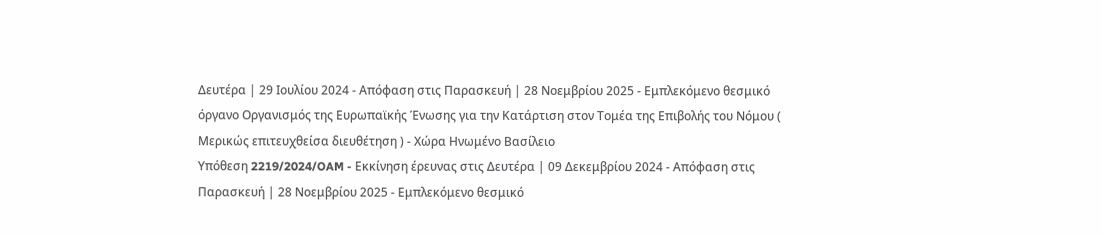Δευτέρα | 29 Ιουλίου 2024 - Απόφαση στις Παρασκευή | 28 Νοεμβρίου 2025 - Εμπλεκόμενο θεσμικό όργανο Οργανισμός της Ευρωπαϊκής Ένωσης για την Κατάρτιση στον Τομέα της Επιβολής του Νόμου ( Μερικώς επιτευχθείσα διευθέτηση ) - Χώρα Ηνωμένο Βασίλειο
Υπόθεση 2219/2024/OAM - Εκκίνηση έρευνας στις Δευτέρα | 09 Δεκεμβρίου 2024 - Απόφαση στις Παρασκευή | 28 Νοεμβρίου 2025 - Εμπλεκόμενο θεσμικό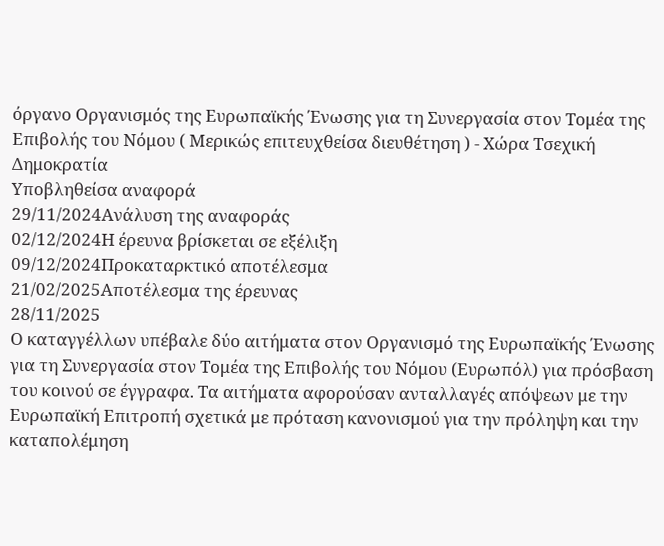όργανο Οργανισμός της Ευρωπαϊκής Ένωσης για τη Συνεργασία στον Τομέα της Επιβολής του Νόμου ( Μερικώς επιτευχθείσα διευθέτηση ) - Χώρα Τσεχική Δημοκρατία
Υποβληθείσα αναφορά
29/11/2024Ανάλυση της αναφοράς
02/12/2024Η έρευνα βρίσκεται σε εξέλιξη
09/12/2024Προκαταρκτικό αποτέλεσμα
21/02/2025Αποτέλεσμα της έρευνας
28/11/2025
Ο καταγγέλλων υπέβαλε δύο αιτήματα στον Οργανισμό της Ευρωπαϊκής Ένωσης για τη Συνεργασία στον Τομέα της Επιβολής του Νόμου (Ευρωπόλ) για πρόσβαση του κοινού σε έγγραφα. Τα αιτήματα αφορούσαν ανταλλαγές απόψεων με την Ευρωπαϊκή Επιτροπή σχετικά με πρόταση κανονισμού για την πρόληψη και την καταπολέμηση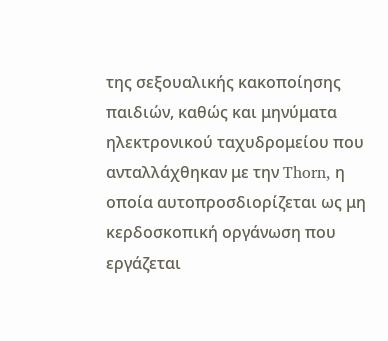της σεξουαλικής κακοποίησης παιδιών, καθώς και μηνύματα ηλεκτρονικού ταχυδρομείου που ανταλλάχθηκαν με την Thorn, η οποία αυτοπροσδιορίζεται ως μη κερδοσκοπική οργάνωση που εργάζεται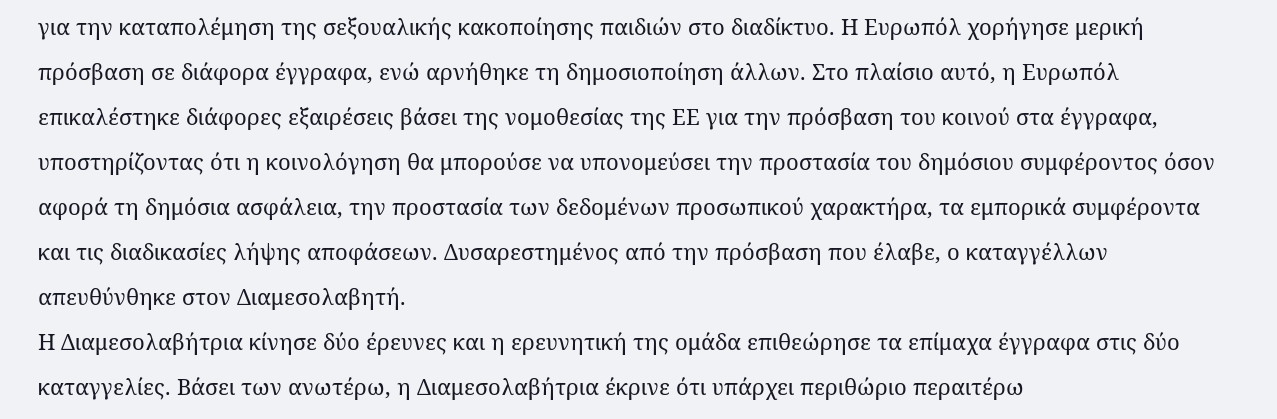για την καταπολέμηση της σεξουαλικής κακοποίησης παιδιών στο διαδίκτυο. Η Ευρωπόλ χορήγησε μερική πρόσβαση σε διάφορα έγγραφα, ενώ αρνήθηκε τη δημοσιοποίηση άλλων. Στο πλαίσιο αυτό, η Ευρωπόλ επικαλέστηκε διάφορες εξαιρέσεις βάσει της νομοθεσίας της ΕΕ για την πρόσβαση του κοινού στα έγγραφα, υποστηρίζοντας ότι η κοινολόγηση θα μπορούσε να υπονομεύσει την προστασία του δημόσιου συμφέροντος όσον αφορά τη δημόσια ασφάλεια, την προστασία των δεδομένων προσωπικού χαρακτήρα, τα εμπορικά συμφέροντα και τις διαδικασίες λήψης αποφάσεων. Δυσαρεστημένος από την πρόσβαση που έλαβε, ο καταγγέλλων απευθύνθηκε στον Διαμεσολαβητή.
Η Διαμεσολαβήτρια κίνησε δύο έρευνες και η ερευνητική της ομάδα επιθεώρησε τα επίμαχα έγγραφα στις δύο καταγγελίες. Βάσει των ανωτέρω, η Διαμεσολαβήτρια έκρινε ότι υπάρχει περιθώριο περαιτέρω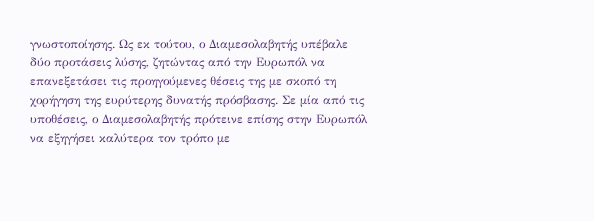γνωστοποίησης. Ως εκ τούτου, ο Διαμεσολαβητής υπέβαλε δύο προτάσεις λύσης, ζητώντας από την Ευρωπόλ να επανεξετάσει τις προηγούμενες θέσεις της με σκοπό τη χορήγηση της ευρύτερης δυνατής πρόσβασης. Σε μία από τις υποθέσεις, ο Διαμεσολαβητής πρότεινε επίσης στην Ευρωπόλ να εξηγήσει καλύτερα τον τρόπο με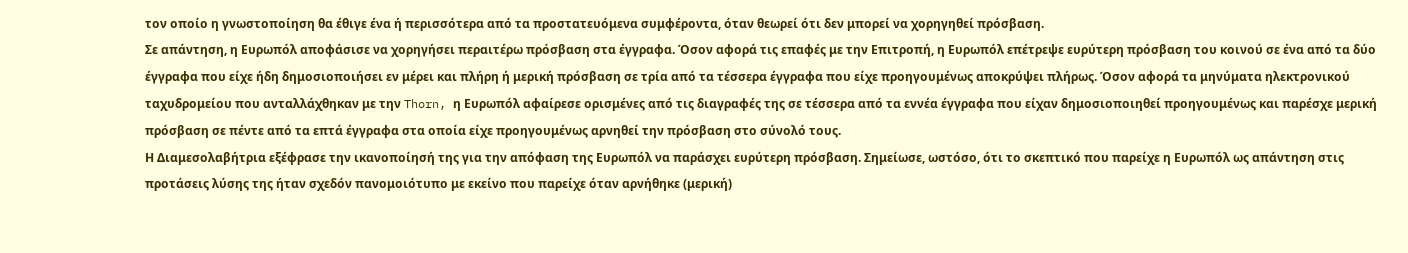τον οποίο η γνωστοποίηση θα έθιγε ένα ή περισσότερα από τα προστατευόμενα συμφέροντα, όταν θεωρεί ότι δεν μπορεί να χορηγηθεί πρόσβαση.
Σε απάντηση, η Ευρωπόλ αποφάσισε να χορηγήσει περαιτέρω πρόσβαση στα έγγραφα. Όσον αφορά τις επαφές με την Επιτροπή, η Ευρωπόλ επέτρεψε ευρύτερη πρόσβαση του κοινού σε ένα από τα δύο έγγραφα που είχε ήδη δημοσιοποιήσει εν μέρει και πλήρη ή μερική πρόσβαση σε τρία από τα τέσσερα έγγραφα που είχε προηγουμένως αποκρύψει πλήρως. Όσον αφορά τα μηνύματα ηλεκτρονικού ταχυδρομείου που ανταλλάχθηκαν με την Thorn, η Ευρωπόλ αφαίρεσε ορισμένες από τις διαγραφές της σε τέσσερα από τα εννέα έγγραφα που είχαν δημοσιοποιηθεί προηγουμένως και παρέσχε μερική πρόσβαση σε πέντε από τα επτά έγγραφα στα οποία είχε προηγουμένως αρνηθεί την πρόσβαση στο σύνολό τους.
Η Διαμεσολαβήτρια εξέφρασε την ικανοποίησή της για την απόφαση της Ευρωπόλ να παράσχει ευρύτερη πρόσβαση. Σημείωσε, ωστόσο, ότι το σκεπτικό που παρείχε η Ευρωπόλ ως απάντηση στις προτάσεις λύσης της ήταν σχεδόν πανομοιότυπο με εκείνο που παρείχε όταν αρνήθηκε (μερική)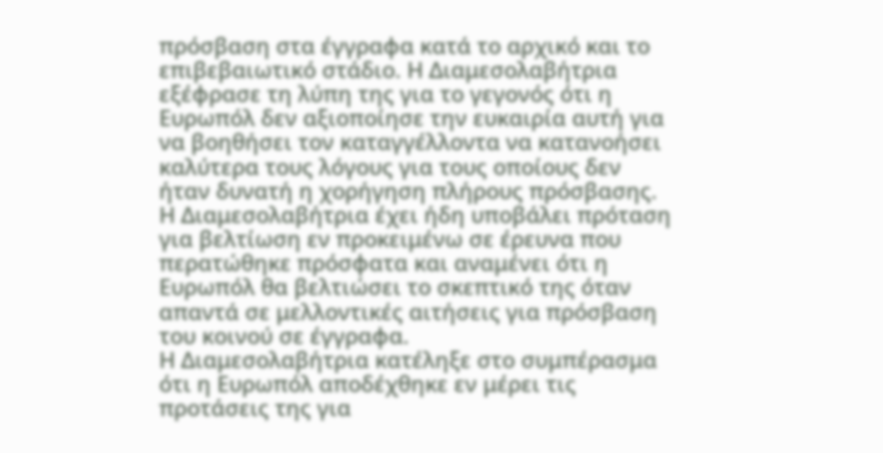πρόσβαση στα έγγραφα κατά το αρχικό και το επιβεβαιωτικό στάδιο. Η Διαμεσολαβήτρια εξέφρασε τη λύπη της για το γεγονός ότι η Ευρωπόλ δεν αξιοποίησε την ευκαιρία αυτή για να βοηθήσει τον καταγγέλλοντα να κατανοήσει καλύτερα τους λόγους για τους οποίους δεν ήταν δυνατή η χορήγηση πλήρους πρόσβασης. Η Διαμεσολαβήτρια έχει ήδη υποβάλει πρόταση για βελτίωση εν προκειμένω σε έρευνα που περατώθηκε πρόσφατα και αναμένει ότι η Ευρωπόλ θα βελτιώσει το σκεπτικό της όταν απαντά σε μελλοντικές αιτήσεις για πρόσβαση του κοινού σε έγγραφα.
Η Διαμεσολαβήτρια κατέληξε στο συμπέρασμα ότι η Ευρωπόλ αποδέχθηκε εν μέρει τις προτάσεις της για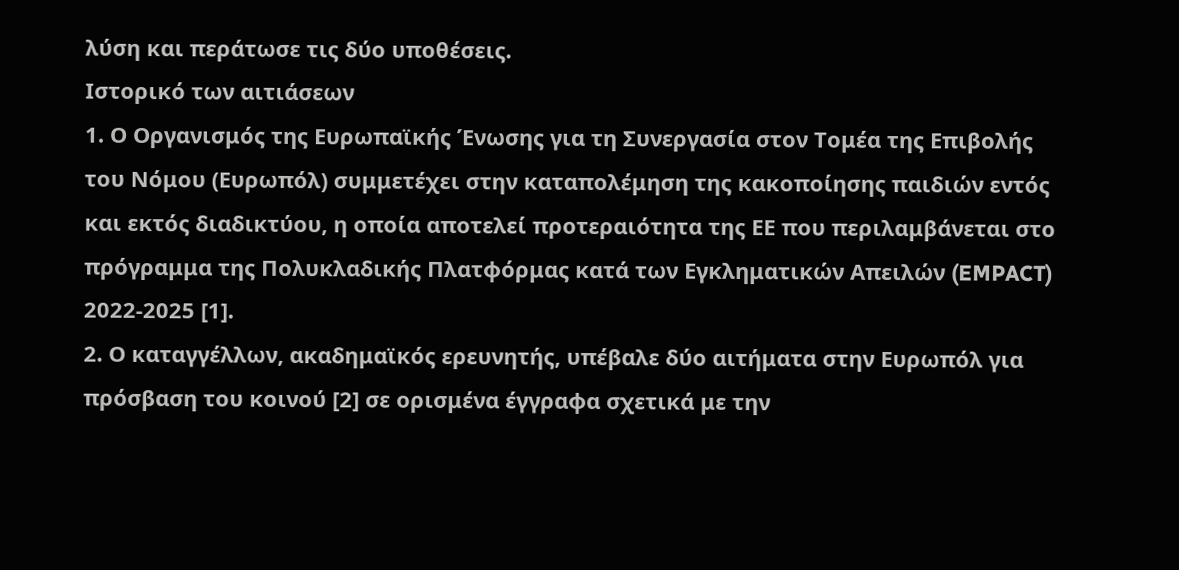λύση και περάτωσε τις δύο υποθέσεις.
Ιστορικό των αιτιάσεων
1. Ο Οργανισμός της Ευρωπαϊκής Ένωσης για τη Συνεργασία στον Τομέα της Επιβολής του Νόμου (Ευρωπόλ) συμμετέχει στην καταπολέμηση της κακοποίησης παιδιών εντός και εκτός διαδικτύου, η οποία αποτελεί προτεραιότητα της ΕΕ που περιλαμβάνεται στο πρόγραμμα της Πολυκλαδικής Πλατφόρμας κατά των Εγκληματικών Απειλών (EMPACT) 2022-2025 [1].
2. Ο καταγγέλλων, ακαδημαϊκός ερευνητής, υπέβαλε δύο αιτήματα στην Ευρωπόλ για πρόσβαση του κοινού [2] σε ορισμένα έγγραφα σχετικά με την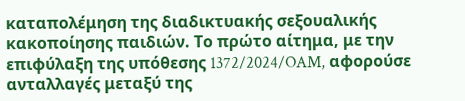καταπολέμηση της διαδικτυακής σεξουαλικής κακοποίησης παιδιών. Το πρώτο αίτημα, με την επιφύλαξη της υπόθεσης 1372/2024/OAM, αφορούσε ανταλλαγές μεταξύ της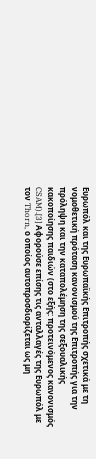Ευρωπόλ και της Ευρωπαϊκής Επιτροπής σχετικά με τη νομοθετική πρόταση κανονισμού της Επιτροπής για την πρόληψη και την καταπολέμηση της σεξουαλικής κακοποίησης παιδιών (στο εξής: προτεινόμενος κανονισμός CSAM).[3] Αφορούσε επίσης τις ανταλλαγές της Ευρωπόλ με τον Thorn, ο οποίος αυτοπροσδιορίζεται ως μη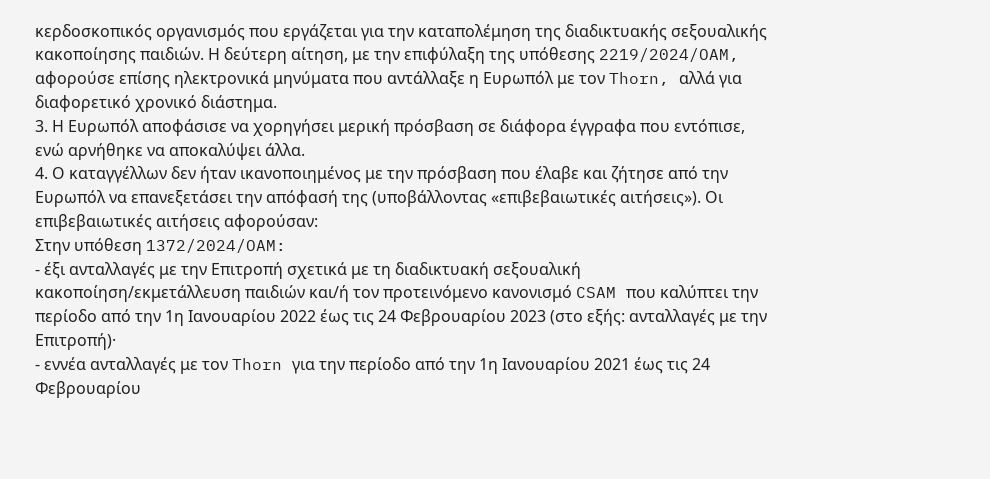κερδοσκοπικός οργανισμός που εργάζεται για την καταπολέμηση της διαδικτυακής σεξουαλικής κακοποίησης παιδιών. Η δεύτερη αίτηση, με την επιφύλαξη της υπόθεσης 2219/2024/OAM, αφορούσε επίσης ηλεκτρονικά μηνύματα που αντάλλαξε η Ευρωπόλ με τον Thorn, αλλά για διαφορετικό χρονικό διάστημα.
3. Η Ευρωπόλ αποφάσισε να χορηγήσει μερική πρόσβαση σε διάφορα έγγραφα που εντόπισε, ενώ αρνήθηκε να αποκαλύψει άλλα.
4. Ο καταγγέλλων δεν ήταν ικανοποιημένος με την πρόσβαση που έλαβε και ζήτησε από την Ευρωπόλ να επανεξετάσει την απόφασή της (υποβάλλοντας «επιβεβαιωτικές αιτήσεις»). Οι επιβεβαιωτικές αιτήσεις αφορούσαν:
Στην υπόθεση 1372/2024/OAM:
- έξι ανταλλαγές με την Επιτροπή σχετικά με τη διαδικτυακή σεξουαλική κακοποίηση/εκμετάλλευση παιδιών και/ή τον προτεινόμενο κανονισμό CSAM που καλύπτει την περίοδο από την 1η Ιανουαρίου 2022 έως τις 24 Φεβρουαρίου 2023 (στο εξής: ανταλλαγές με την Επιτροπή)·
- εννέα ανταλλαγές με τον Thorn για την περίοδο από την 1η Ιανουαρίου 2021 έως τις 24 Φεβρουαρίου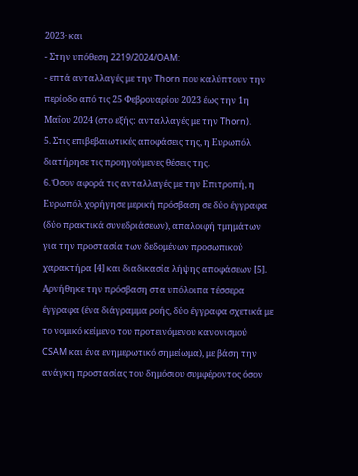2023· και
- Στην υπόθεση 2219/2024/OAM:
- επτά ανταλλαγές με την Thorn που καλύπτουν την περίοδο από τις 25 Φεβρουαρίου 2023 έως την 1η Μαΐου 2024 (στο εξής: ανταλλαγές με την Thorn).
5. Στις επιβεβαιωτικές αποφάσεις της, η Ευρωπόλ διατήρησε τις προηγούμενες θέσεις της.
6. Όσον αφορά τις ανταλλαγές με την Επιτροπή, η Ευρωπόλ χορήγησε μερική πρόσβαση σε δύο έγγραφα (δύο πρακτικά συνεδριάσεων), απαλοιφή τμημάτων για την προστασία των δεδομένων προσωπικού χαρακτήρα [4] και διαδικασία λήψης αποφάσεων [5]. Αρνήθηκε την πρόσβαση στα υπόλοιπα τέσσερα έγγραφα (ένα διάγραμμα ροής, δύο έγγραφα σχετικά με το νομικό κείμενο του προτεινόμενου κανονισμού CSAM και ένα ενημερωτικό σημείωμα), με βάση την ανάγκη προστασίας του δημόσιου συμφέροντος όσον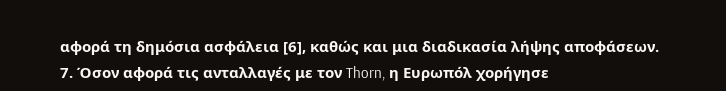αφορά τη δημόσια ασφάλεια [6], καθώς και μια διαδικασία λήψης αποφάσεων.
7. Όσον αφορά τις ανταλλαγές με τον Thorn, η Ευρωπόλ χορήγησε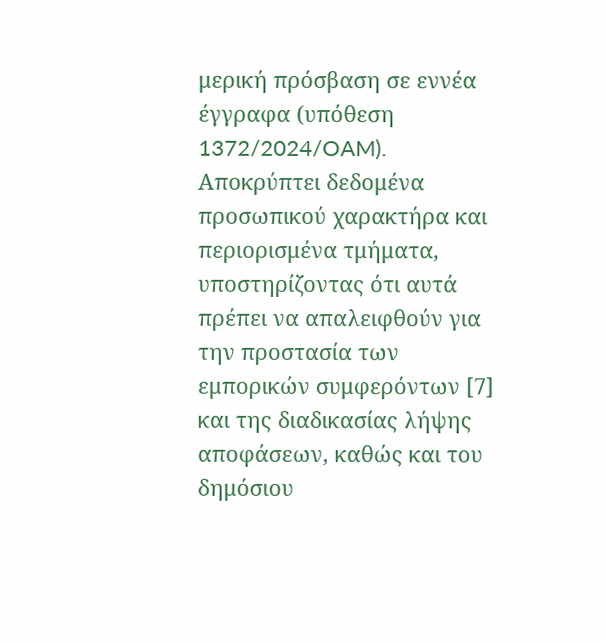μερική πρόσβαση σε εννέα έγγραφα (υπόθεση 1372/2024/OAM). Αποκρύπτει δεδομένα προσωπικού χαρακτήρα και περιορισμένα τμήματα, υποστηρίζοντας ότι αυτά πρέπει να απαλειφθούν για την προστασία των εμπορικών συμφερόντων [7] και της διαδικασίας λήψης αποφάσεων, καθώς και του δημόσιου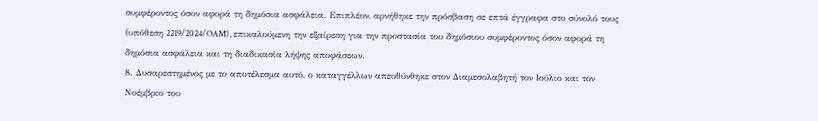συμφέροντος όσον αφορά τη δημόσια ασφάλεια. Επιπλέον, αρνήθηκε την πρόσβαση σε επτά έγγραφα στο σύνολό τους (υπόθεση 2219/2024/OAM), επικαλούμενη την εξαίρεση για την προστασία του δημόσιου συμφέροντος όσον αφορά τη δημόσια ασφάλεια και τη διαδικασία λήψης αποφάσεων.
8. Δυσαρεστημένος με το αποτέλεσμα αυτό, ο καταγγέλλων απευθύνθηκε στον Διαμεσολαβητή τον Ιούλιο και τον Νοέμβριο του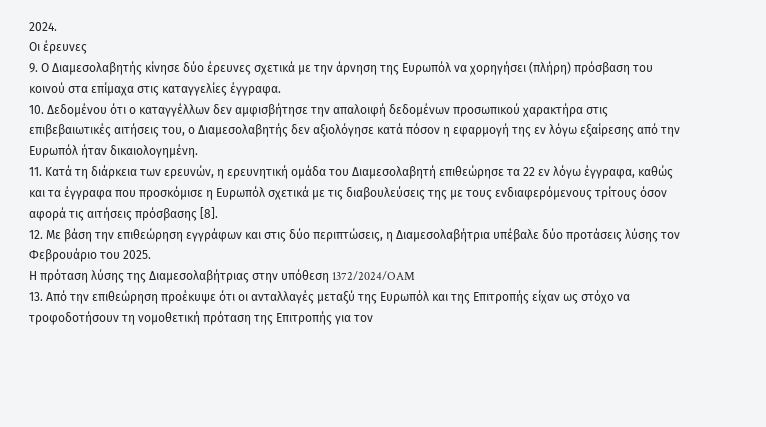2024.
Οι έρευνες
9. Ο Διαμεσολαβητής κίνησε δύο έρευνες σχετικά με την άρνηση της Ευρωπόλ να χορηγήσει (πλήρη) πρόσβαση του κοινού στα επίμαχα στις καταγγελίες έγγραφα.
10. Δεδομένου ότι ο καταγγέλλων δεν αμφισβήτησε την απαλοιφή δεδομένων προσωπικού χαρακτήρα στις επιβεβαιωτικές αιτήσεις του, ο Διαμεσολαβητής δεν αξιολόγησε κατά πόσον η εφαρμογή της εν λόγω εξαίρεσης από την Ευρωπόλ ήταν δικαιολογημένη.
11. Κατά τη διάρκεια των ερευνών, η ερευνητική ομάδα του Διαμεσολαβητή επιθεώρησε τα 22 εν λόγω έγγραφα, καθώς και τα έγγραφα που προσκόμισε η Ευρωπόλ σχετικά με τις διαβουλεύσεις της με τους ενδιαφερόμενους τρίτους όσον αφορά τις αιτήσεις πρόσβασης [8].
12. Με βάση την επιθεώρηση εγγράφων και στις δύο περιπτώσεις, η Διαμεσολαβήτρια υπέβαλε δύο προτάσεις λύσης τον Φεβρουάριο του 2025.
Η πρόταση λύσης της Διαμεσολαβήτριας στην υπόθεση 1372/2024/OAM
13. Από την επιθεώρηση προέκυψε ότι οι ανταλλαγές μεταξύ της Ευρωπόλ και της Επιτροπής είχαν ως στόχο να τροφοδοτήσουν τη νομοθετική πρόταση της Επιτροπής για τον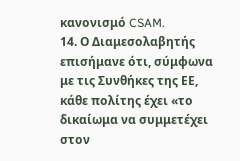κανονισμό CSAM.
14. Ο Διαμεσολαβητής επισήμανε ότι, σύμφωνα με τις Συνθήκες της ΕΕ, κάθε πολίτης έχει «το δικαίωμα να συμμετέχει στον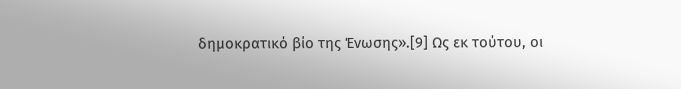δημοκρατικό βίο της Ένωσης».[9] Ως εκ τούτου, οι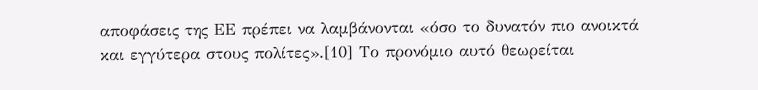αποφάσεις της ΕΕ πρέπει να λαμβάνονται «όσο το δυνατόν πιο ανοικτά και εγγύτερα στους πολίτες».[10] Το προνόμιο αυτό θεωρείται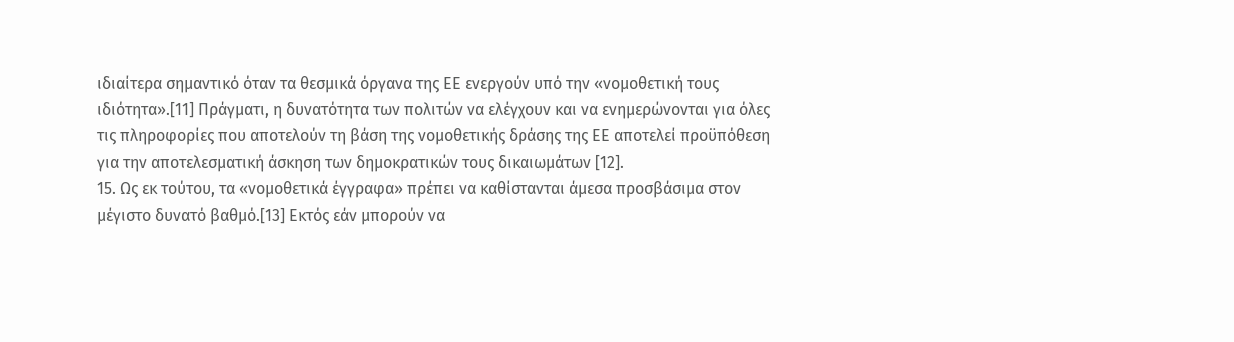ιδιαίτερα σημαντικό όταν τα θεσμικά όργανα της ΕΕ ενεργούν υπό την «νομοθετική τους ιδιότητα».[11] Πράγματι, η δυνατότητα των πολιτών να ελέγχουν και να ενημερώνονται για όλες τις πληροφορίες που αποτελούν τη βάση της νομοθετικής δράσης της ΕΕ αποτελεί προϋπόθεση για την αποτελεσματική άσκηση των δημοκρατικών τους δικαιωμάτων [12].
15. Ως εκ τούτου, τα «νομοθετικά έγγραφα» πρέπει να καθίστανται άμεσα προσβάσιμα στον μέγιστο δυνατό βαθμό.[13] Εκτός εάν μπορούν να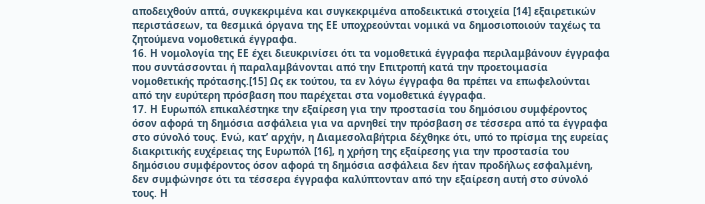αποδειχθούν απτά, συγκεκριμένα και συγκεκριμένα αποδεικτικά στοιχεία [14] εξαιρετικών περιστάσεων, τα θεσμικά όργανα της ΕΕ υποχρεούνται νομικά να δημοσιοποιούν ταχέως τα ζητούμενα νομοθετικά έγγραφα.
16. Η νομολογία της ΕΕ έχει διευκρινίσει ότι τα νομοθετικά έγγραφα περιλαμβάνουν έγγραφα που συντάσσονται ή παραλαμβάνονται από την Επιτροπή κατά την προετοιμασία νομοθετικής πρότασης.[15] Ως εκ τούτου, τα εν λόγω έγγραφα θα πρέπει να επωφελούνται από την ευρύτερη πρόσβαση που παρέχεται στα νομοθετικά έγγραφα.
17. Η Ευρωπόλ επικαλέστηκε την εξαίρεση για την προστασία του δημόσιου συμφέροντος όσον αφορά τη δημόσια ασφάλεια για να αρνηθεί την πρόσβαση σε τέσσερα από τα έγγραφα στο σύνολό τους. Ενώ, κατ’ αρχήν, η Διαμεσολαβήτρια δέχθηκε ότι, υπό το πρίσμα της ευρείας διακριτικής ευχέρειας της Ευρωπόλ [16], η χρήση της εξαίρεσης για την προστασία του δημόσιου συμφέροντος όσον αφορά τη δημόσια ασφάλεια δεν ήταν προδήλως εσφαλμένη, δεν συμφώνησε ότι τα τέσσερα έγγραφα καλύπτονταν από την εξαίρεση αυτή στο σύνολό τους. Η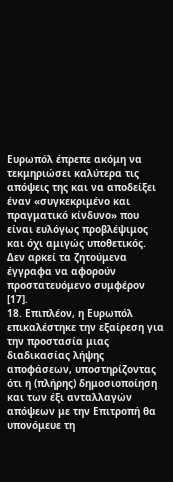Ευρωπόλ έπρεπε ακόμη να τεκμηριώσει καλύτερα τις απόψεις της και να αποδείξει έναν «συγκεκριμένο και πραγματικό κίνδυνο» που είναι ευλόγως προβλέψιμος και όχι αμιγώς υποθετικός. Δεν αρκεί τα ζητούμενα έγγραφα να αφορούν προστατευόμενο συμφέρον [17].
18. Επιπλέον, η Ευρωπόλ επικαλέστηκε την εξαίρεση για την προστασία μιας διαδικασίας λήψης αποφάσεων, υποστηρίζοντας ότι η (πλήρης) δημοσιοποίηση και των έξι ανταλλαγών απόψεων με την Επιτροπή θα υπονόμευε τη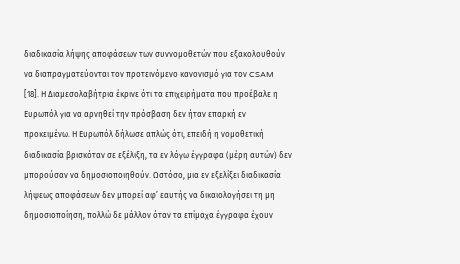διαδικασία λήψης αποφάσεων των συννομοθετών που εξακολουθούν να διαπραγματεύονται τον προτεινόμενο κανονισμό για τον CSAM [18]. Η Διαμεσολαβήτρια έκρινε ότι τα επιχειρήματα που προέβαλε η Ευρωπόλ για να αρνηθεί την πρόσβαση δεν ήταν επαρκή εν προκειμένω. Η Ευρωπόλ δήλωσε απλώς ότι, επειδή η νομοθετική διαδικασία βρισκόταν σε εξέλιξη, τα εν λόγω έγγραφα (μέρη αυτών) δεν μπορούσαν να δημοσιοποιηθούν. Ωστόσο, μια εν εξελίξει διαδικασία λήψεως αποφάσεων δεν μπορεί αφ’ εαυτής να δικαιολογήσει τη μη δημοσιοποίηση, πολλώ δε μάλλον όταν τα επίμαχα έγγραφα έχουν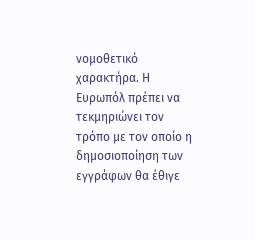νομοθετικό χαρακτήρα. Η Ευρωπόλ πρέπει να τεκμηριώνει τον τρόπο με τον οποίο η δημοσιοποίηση των εγγράφων θα έθιγε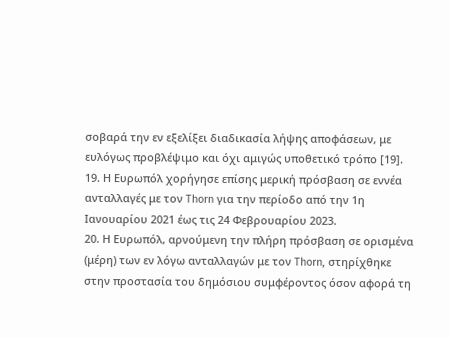σοβαρά την εν εξελίξει διαδικασία λήψης αποφάσεων, με ευλόγως προβλέψιμο και όχι αμιγώς υποθετικό τρόπο [19].
19. Η Ευρωπόλ χορήγησε επίσης μερική πρόσβαση σε εννέα ανταλλαγές με τον Thorn για την περίοδο από την 1η Ιανουαρίου 2021 έως τις 24 Φεβρουαρίου 2023.
20. Η Ευρωπόλ, αρνούμενη την πλήρη πρόσβαση σε ορισμένα (μέρη) των εν λόγω ανταλλαγών με τον Thorn, στηρίχθηκε στην προστασία του δημόσιου συμφέροντος όσον αφορά τη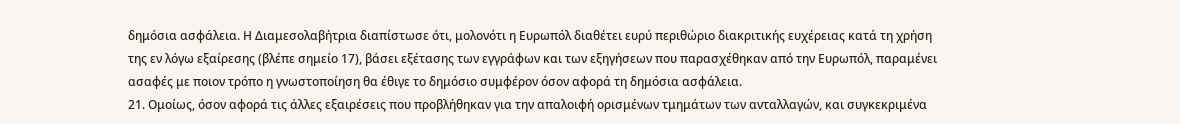δημόσια ασφάλεια. Η Διαμεσολαβήτρια διαπίστωσε ότι, μολονότι η Ευρωπόλ διαθέτει ευρύ περιθώριο διακριτικής ευχέρειας κατά τη χρήση της εν λόγω εξαίρεσης (βλέπε σημείο 17), βάσει εξέτασης των εγγράφων και των εξηγήσεων που παρασχέθηκαν από την Ευρωπόλ, παραμένει ασαφές με ποιον τρόπο η γνωστοποίηση θα έθιγε το δημόσιο συμφέρον όσον αφορά τη δημόσια ασφάλεια.
21. Ομοίως, όσον αφορά τις άλλες εξαιρέσεις που προβλήθηκαν για την απαλοιφή ορισμένων τμημάτων των ανταλλαγών, και συγκεκριμένα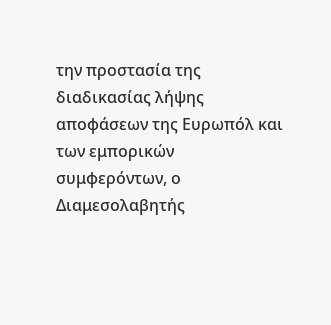την προστασία της διαδικασίας λήψης αποφάσεων της Ευρωπόλ και των εμπορικών συμφερόντων, ο Διαμεσολαβητής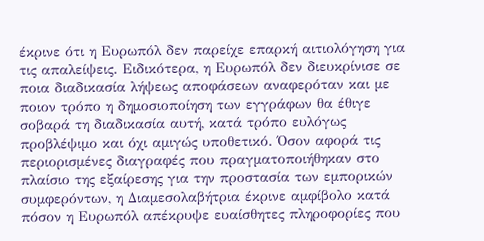έκρινε ότι η Ευρωπόλ δεν παρείχε επαρκή αιτιολόγηση για τις απαλείψεις. Ειδικότερα, η Ευρωπόλ δεν διευκρίνισε σε ποια διαδικασία λήψεως αποφάσεων αναφερόταν και με ποιον τρόπο η δημοσιοποίηση των εγγράφων θα έθιγε σοβαρά τη διαδικασία αυτή, κατά τρόπο ευλόγως προβλέψιμο και όχι αμιγώς υποθετικό. Όσον αφορά τις περιορισμένες διαγραφές που πραγματοποιήθηκαν στο πλαίσιο της εξαίρεσης για την προστασία των εμπορικών συμφερόντων, η Διαμεσολαβήτρια έκρινε αμφίβολο κατά πόσον η Ευρωπόλ απέκρυψε ευαίσθητες πληροφορίες που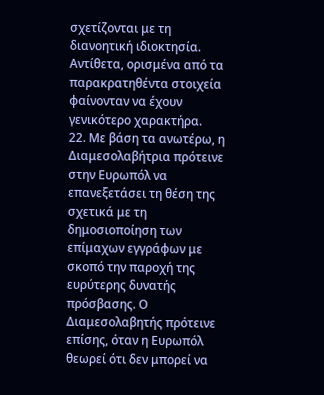σχετίζονται με τη διανοητική ιδιοκτησία. Αντίθετα, ορισμένα από τα παρακρατηθέντα στοιχεία φαίνονταν να έχουν γενικότερο χαρακτήρα.
22. Με βάση τα ανωτέρω, η Διαμεσολαβήτρια πρότεινε στην Ευρωπόλ να επανεξετάσει τη θέση της σχετικά με τη δημοσιοποίηση των επίμαχων εγγράφων με σκοπό την παροχή της ευρύτερης δυνατής πρόσβασης. Ο Διαμεσολαβητής πρότεινε επίσης, όταν η Ευρωπόλ θεωρεί ότι δεν μπορεί να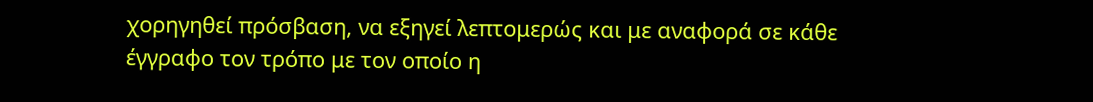χορηγηθεί πρόσβαση, να εξηγεί λεπτομερώς και με αναφορά σε κάθε έγγραφο τον τρόπο με τον οποίο η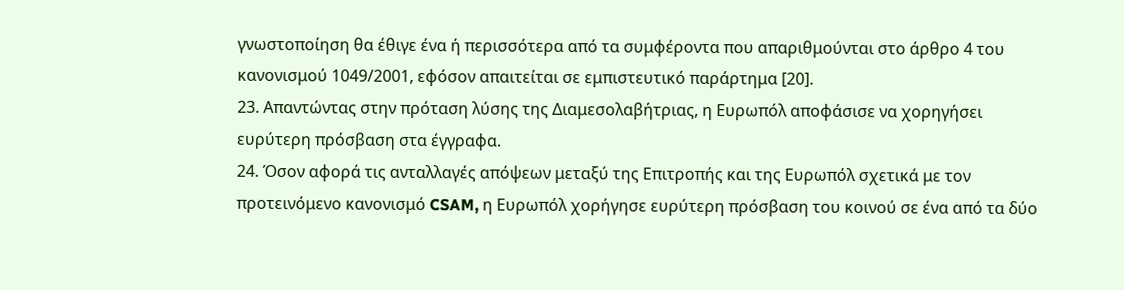γνωστοποίηση θα έθιγε ένα ή περισσότερα από τα συμφέροντα που απαριθμούνται στο άρθρο 4 του κανονισμού 1049/2001, εφόσον απαιτείται σε εμπιστευτικό παράρτημα [20].
23. Απαντώντας στην πρόταση λύσης της Διαμεσολαβήτριας, η Ευρωπόλ αποφάσισε να χορηγήσει ευρύτερη πρόσβαση στα έγγραφα.
24. Όσον αφορά τις ανταλλαγές απόψεων μεταξύ της Επιτροπής και της Ευρωπόλ σχετικά με τον προτεινόμενο κανονισμό CSAM, η Ευρωπόλ χορήγησε ευρύτερη πρόσβαση του κοινού σε ένα από τα δύο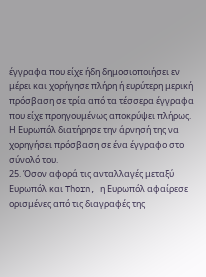έγγραφα που είχε ήδη δημοσιοποιήσει εν μέρει και χορήγησε πλήρη ή ευρύτερη μερική πρόσβαση σε τρία από τα τέσσερα έγγραφα που είχε προηγουμένως αποκρύψει πλήρως. Η Ευρωπόλ διατήρησε την άρνησή της να χορηγήσει πρόσβαση σε ένα έγγραφο στο σύνολό του.
25. Όσον αφορά τις ανταλλαγές μεταξύ Ευρωπόλ και Thorn, η Ευρωπόλ αφαίρεσε ορισμένες από τις διαγραφές της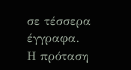σε τέσσερα έγγραφα.
Η πρόταση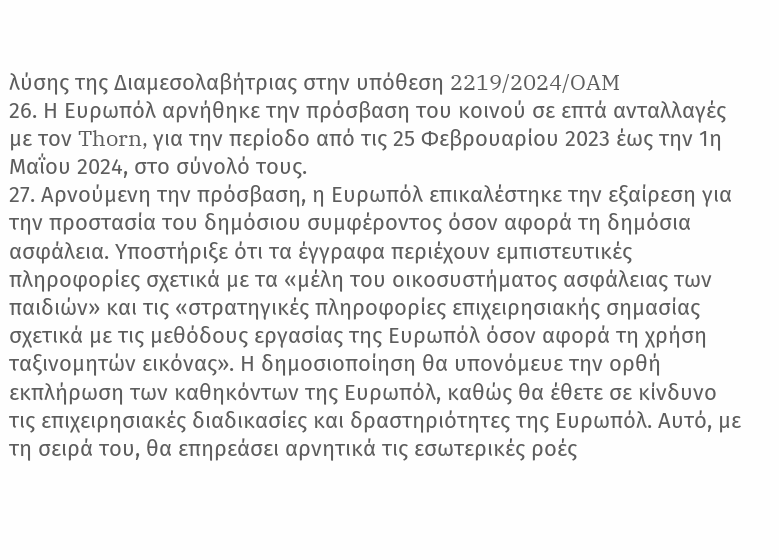λύσης της Διαμεσολαβήτριας στην υπόθεση 2219/2024/OAM
26. Η Ευρωπόλ αρνήθηκε την πρόσβαση του κοινού σε επτά ανταλλαγές με τον Thorn, για την περίοδο από τις 25 Φεβρουαρίου 2023 έως την 1η Μαΐου 2024, στο σύνολό τους.
27. Αρνούμενη την πρόσβαση, η Ευρωπόλ επικαλέστηκε την εξαίρεση για την προστασία του δημόσιου συμφέροντος όσον αφορά τη δημόσια ασφάλεια. Υποστήριξε ότι τα έγγραφα περιέχουν εμπιστευτικές πληροφορίες σχετικά με τα «μέλη του οικοσυστήματος ασφάλειας των παιδιών» και τις «στρατηγικές πληροφορίες επιχειρησιακής σημασίας σχετικά με τις μεθόδους εργασίας της Ευρωπόλ όσον αφορά τη χρήση ταξινομητών εικόνας». Η δημοσιοποίηση θα υπονόμευε την ορθή εκπλήρωση των καθηκόντων της Ευρωπόλ, καθώς θα έθετε σε κίνδυνο τις επιχειρησιακές διαδικασίες και δραστηριότητες της Ευρωπόλ. Αυτό, με τη σειρά του, θα επηρεάσει αρνητικά τις εσωτερικές ροές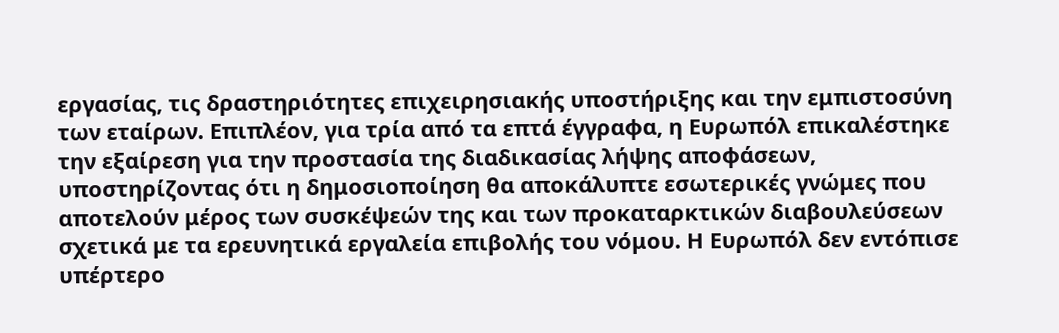εργασίας, τις δραστηριότητες επιχειρησιακής υποστήριξης και την εμπιστοσύνη των εταίρων. Επιπλέον, για τρία από τα επτά έγγραφα, η Ευρωπόλ επικαλέστηκε την εξαίρεση για την προστασία της διαδικασίας λήψης αποφάσεων, υποστηρίζοντας ότι η δημοσιοποίηση θα αποκάλυπτε εσωτερικές γνώμες που αποτελούν μέρος των συσκέψεών της και των προκαταρκτικών διαβουλεύσεων σχετικά με τα ερευνητικά εργαλεία επιβολής του νόμου. Η Ευρωπόλ δεν εντόπισε υπέρτερο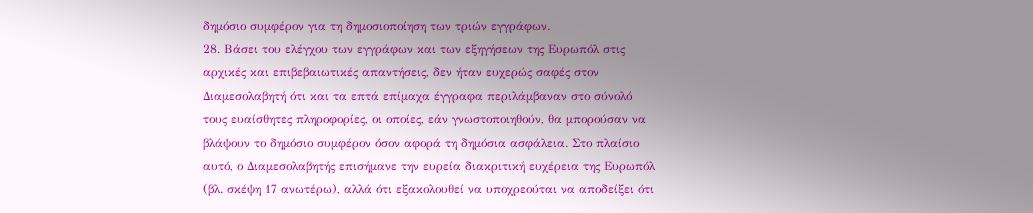δημόσιο συμφέρον για τη δημοσιοποίηση των τριών εγγράφων.
28. Βάσει του ελέγχου των εγγράφων και των εξηγήσεων της Ευρωπόλ στις αρχικές και επιβεβαιωτικές απαντήσεις, δεν ήταν ευχερώς σαφές στον Διαμεσολαβητή ότι και τα επτά επίμαχα έγγραφα περιλάμβαναν στο σύνολό τους ευαίσθητες πληροφορίες, οι οποίες, εάν γνωστοποιηθούν, θα μπορούσαν να βλάψουν το δημόσιο συμφέρον όσον αφορά τη δημόσια ασφάλεια. Στο πλαίσιο αυτό, ο Διαμεσολαβητής επισήμανε την ευρεία διακριτική ευχέρεια της Ευρωπόλ (βλ. σκέψη 17 ανωτέρω), αλλά ότι εξακολουθεί να υποχρεούται να αποδείξει ότι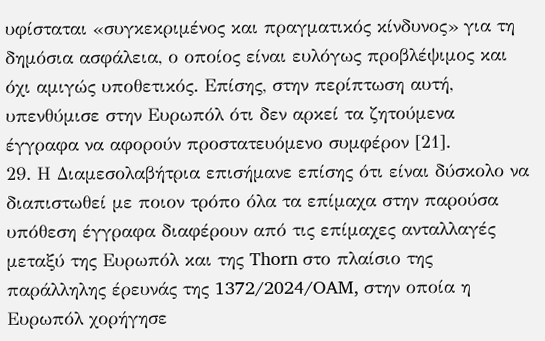υφίσταται «συγκεκριμένος και πραγματικός κίνδυνος» για τη δημόσια ασφάλεια, ο οποίος είναι ευλόγως προβλέψιμος και όχι αμιγώς υποθετικός. Επίσης, στην περίπτωση αυτή, υπενθύμισε στην Ευρωπόλ ότι δεν αρκεί τα ζητούμενα έγγραφα να αφορούν προστατευόμενο συμφέρον [21].
29. Η Διαμεσολαβήτρια επισήμανε επίσης ότι είναι δύσκολο να διαπιστωθεί με ποιον τρόπο όλα τα επίμαχα στην παρούσα υπόθεση έγγραφα διαφέρουν από τις επίμαχες ανταλλαγές μεταξύ της Ευρωπόλ και της Thorn στο πλαίσιο της παράλληλης έρευνάς της 1372/2024/OAM, στην οποία η Ευρωπόλ χορήγησε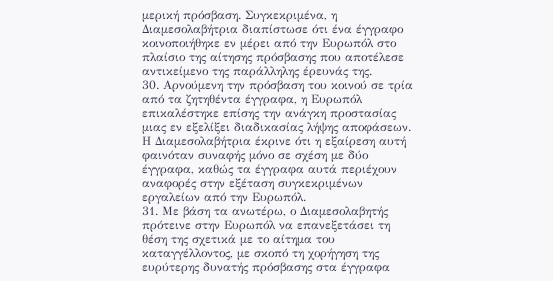μερική πρόσβαση. Συγκεκριμένα, η Διαμεσολαβήτρια διαπίστωσε ότι ένα έγγραφο κοινοποιήθηκε εν μέρει από την Ευρωπόλ στο πλαίσιο της αίτησης πρόσβασης που αποτέλεσε αντικείμενο της παράλληλης έρευνάς της.
30. Αρνούμενη την πρόσβαση του κοινού σε τρία από τα ζητηθέντα έγγραφα, η Ευρωπόλ επικαλέστηκε επίσης την ανάγκη προστασίας μιας εν εξελίξει διαδικασίας λήψης αποφάσεων. Η Διαμεσολαβήτρια έκρινε ότι η εξαίρεση αυτή φαινόταν συναφής μόνο σε σχέση με δύο έγγραφα, καθώς τα έγγραφα αυτά περιέχουν αναφορές στην εξέταση συγκεκριμένων εργαλείων από την Ευρωπόλ.
31. Με βάση τα ανωτέρω, ο Διαμεσολαβητής πρότεινε στην Ευρωπόλ να επανεξετάσει τη θέση της σχετικά με το αίτημα του καταγγέλλοντος, με σκοπό τη χορήγηση της ευρύτερης δυνατής πρόσβασης στα έγγραφα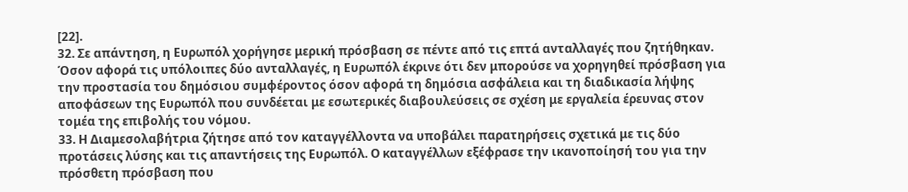[22].
32. Σε απάντηση, η Ευρωπόλ χορήγησε μερική πρόσβαση σε πέντε από τις επτά ανταλλαγές που ζητήθηκαν. Όσον αφορά τις υπόλοιπες δύο ανταλλαγές, η Ευρωπόλ έκρινε ότι δεν μπορούσε να χορηγηθεί πρόσβαση για την προστασία του δημόσιου συμφέροντος όσον αφορά τη δημόσια ασφάλεια και τη διαδικασία λήψης αποφάσεων της Ευρωπόλ που συνδέεται με εσωτερικές διαβουλεύσεις σε σχέση με εργαλεία έρευνας στον τομέα της επιβολής του νόμου.
33. Η Διαμεσολαβήτρια ζήτησε από τον καταγγέλλοντα να υποβάλει παρατηρήσεις σχετικά με τις δύο προτάσεις λύσης και τις απαντήσεις της Ευρωπόλ. Ο καταγγέλλων εξέφρασε την ικανοποίησή του για την πρόσθετη πρόσβαση που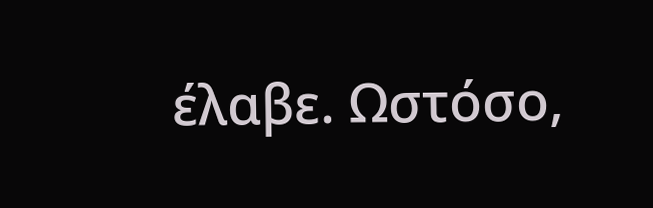έλαβε. Ωστόσο,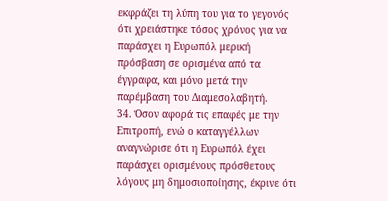εκφράζει τη λύπη του για το γεγονός ότι χρειάστηκε τόσος χρόνος για να παράσχει η Ευρωπόλ μερική πρόσβαση σε ορισμένα από τα έγγραφα, και μόνο μετά την παρέμβαση του Διαμεσολαβητή.
34. Όσον αφορά τις επαφές με την Επιτροπή, ενώ ο καταγγέλλων αναγνώρισε ότι η Ευρωπόλ έχει παράσχει ορισμένους πρόσθετους λόγους μη δημοσιοποίησης, έκρινε ότι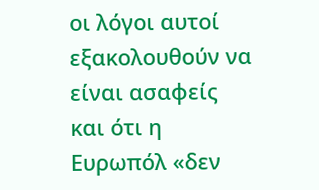οι λόγοι αυτοί εξακολουθούν να είναι ασαφείς και ότι η Ευρωπόλ «δεν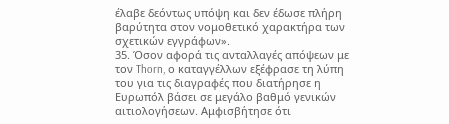έλαβε δεόντως υπόψη και δεν έδωσε πλήρη βαρύτητα στον νομοθετικό χαρακτήρα των σχετικών εγγράφων».
35. Όσον αφορά τις ανταλλαγές απόψεων με τον Thorn, ο καταγγέλλων εξέφρασε τη λύπη του για τις διαγραφές που διατήρησε η Ευρωπόλ βάσει σε μεγάλο βαθμό γενικών αιτιολογήσεων. Αμφισβήτησε ότι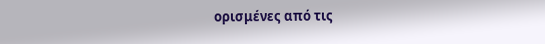ορισμένες από τις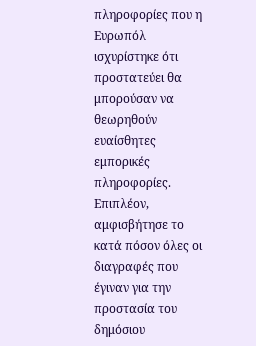πληροφορίες που η Ευρωπόλ ισχυρίστηκε ότι προστατεύει θα μπορούσαν να θεωρηθούν ευαίσθητες εμπορικές πληροφορίες. Επιπλέον, αμφισβήτησε το κατά πόσον όλες οι διαγραφές που έγιναν για την προστασία του δημόσιου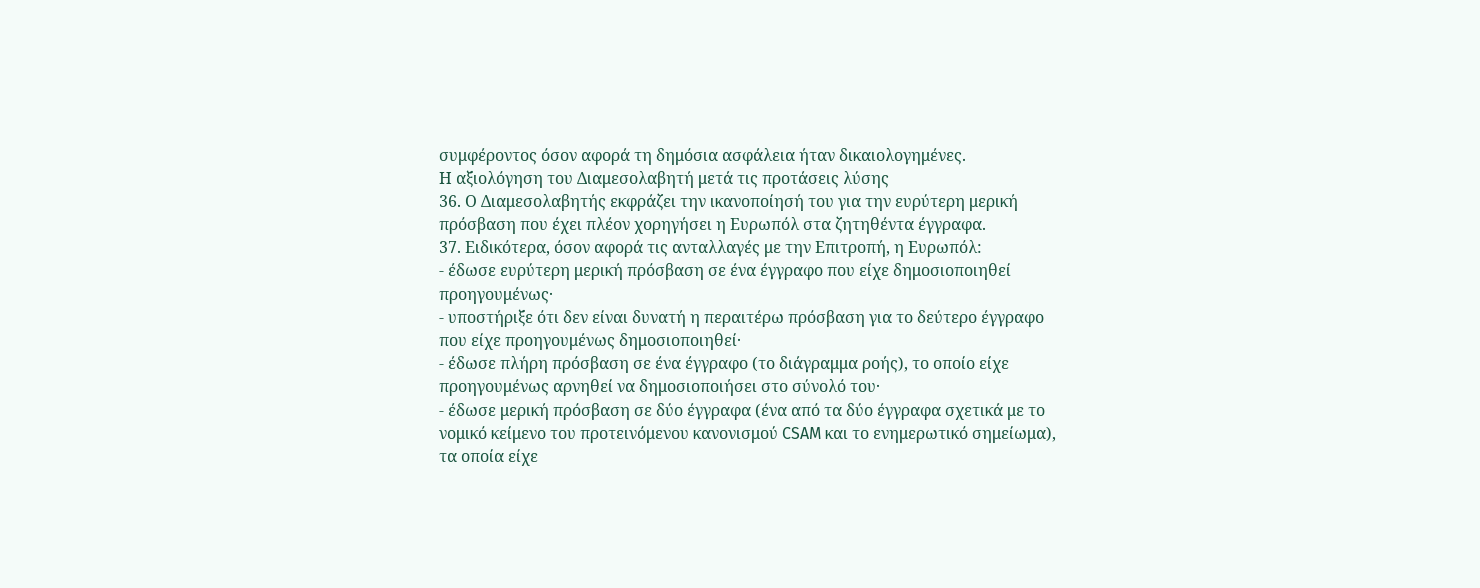συμφέροντος όσον αφορά τη δημόσια ασφάλεια ήταν δικαιολογημένες.
Η αξιολόγηση του Διαμεσολαβητή μετά τις προτάσεις λύσης
36. Ο Διαμεσολαβητής εκφράζει την ικανοποίησή του για την ευρύτερη μερική πρόσβαση που έχει πλέον χορηγήσει η Ευρωπόλ στα ζητηθέντα έγγραφα.
37. Ειδικότερα, όσον αφορά τις ανταλλαγές με την Επιτροπή, η Ευρωπόλ:
- έδωσε ευρύτερη μερική πρόσβαση σε ένα έγγραφο που είχε δημοσιοποιηθεί προηγουμένως·
- υποστήριξε ότι δεν είναι δυνατή η περαιτέρω πρόσβαση για το δεύτερο έγγραφο που είχε προηγουμένως δημοσιοποιηθεί·
- έδωσε πλήρη πρόσβαση σε ένα έγγραφο (το διάγραμμα ροής), το οποίο είχε προηγουμένως αρνηθεί να δημοσιοποιήσει στο σύνολό του·
- έδωσε μερική πρόσβαση σε δύο έγγραφα (ένα από τα δύο έγγραφα σχετικά με το νομικό κείμενο του προτεινόμενου κανονισμού CSAM και το ενημερωτικό σημείωμα), τα οποία είχε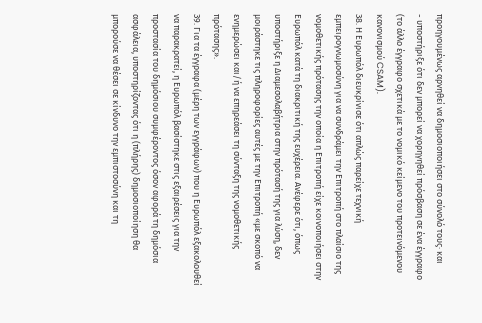προηγουμένως αρνηθεί να δημοσιοποιήσει στο σύνολό τους· και
- υποστήριξε ότι δεν μπορεί να χορηγηθεί πρόσβαση σε ένα έγγραφο (το άλλο έγγραφο σχετικά με το νομικό κείμενο του προτεινόμενου κανονισμού CSAM).
38. Η Ευρωπόλ διευκρίνισε ότι απλώς παρείχε τεχνική εμπειρογνωμοσύνη για να συνδράμει την Επιτροπή στο πλαίσιο της νομοθετικής πρότασης την οποία η Επιτροπή είχε κοινοποιήσει στην Ευρωπόλ κατά τη διακριτική της ευχέρεια. Ανέφερε ότι, όπως υποστήριξε η Διαμεσολαβήτρια στην πρότασή της για λύση, δεν μοιράστηκε τις πληροφορίες αυτές με την Επιτροπή «με σκοπό να ενημερώσει και/ή να επηρεάσει τη σύνταξη της νομοθετικής πρότασης».
39. Για τα έγγραφα (μέρη των εγγράφων) που η Ευρωπόλ εξακολουθεί να παρακρατεί, η Ευρωπόλ βασίστηκε στις εξαιρέσεις για την προστασία του δημόσιου συμφέροντος όσον αφορά τη δημόσια ασφάλεια, υποστηρίζοντας ότι η (πλήρης) δημοσιοποίηση θα μπορούσε να θέσει σε κίνδυνο την εμπιστοσύνη και τη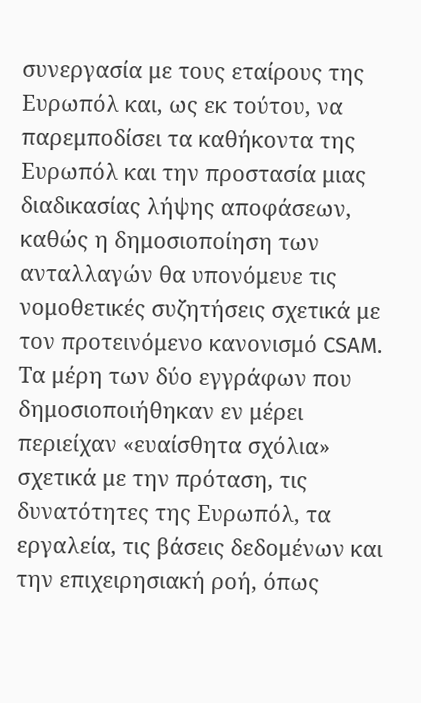συνεργασία με τους εταίρους της Ευρωπόλ και, ως εκ τούτου, να παρεμποδίσει τα καθήκοντα της Ευρωπόλ και την προστασία μιας διαδικασίας λήψης αποφάσεων, καθώς η δημοσιοποίηση των ανταλλαγών θα υπονόμευε τις νομοθετικές συζητήσεις σχετικά με τον προτεινόμενο κανονισμό CSAM. Τα μέρη των δύο εγγράφων που δημοσιοποιήθηκαν εν μέρει περιείχαν «ευαίσθητα σχόλια» σχετικά με την πρόταση, τις δυνατότητες της Ευρωπόλ, τα εργαλεία, τις βάσεις δεδομένων και την επιχειρησιακή ροή, όπως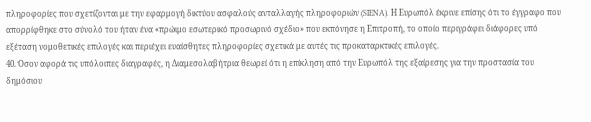πληροφορίες που σχετίζονται με την εφαρμογή δικτύου ασφαλούς ανταλλαγής πληροφοριών (SIENA). Η Ευρωπόλ έκρινε επίσης ότι το έγγραφο που απορρίφθηκε στο σύνολό του ήταν ένα «πρώιμο εσωτερικό προσωρινό σχέδιο» που εκπόνησε η Επιτροπή, το οποίο περιγράφει διάφορες υπό εξέταση νομοθετικές επιλογές και περιέχει ευαίσθητες πληροφορίες σχετικά με αυτές τις προκαταρκτικές επιλογές.
40. Όσον αφορά τις υπόλοιπες διαγραφές, η Διαμεσολαβήτρια θεωρεί ότι η επίκληση από την Ευρωπόλ της εξαίρεσης για την προστασία του δημόσιου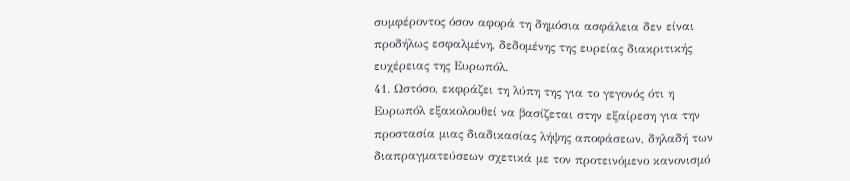συμφέροντος όσον αφορά τη δημόσια ασφάλεια δεν είναι προδήλως εσφαλμένη, δεδομένης της ευρείας διακριτικής ευχέρειας της Ευρωπόλ.
41. Ωστόσο, εκφράζει τη λύπη της για το γεγονός ότι η Ευρωπόλ εξακολουθεί να βασίζεται στην εξαίρεση για την προστασία μιας διαδικασίας λήψης αποφάσεων, δηλαδή των διαπραγματεύσεων σχετικά με τον προτεινόμενο κανονισμό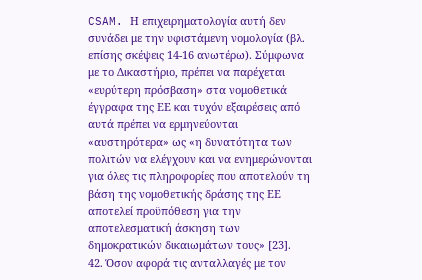CSAM. Η επιχειρηματολογία αυτή δεν συνάδει με την υφιστάμενη νομολογία (βλ. επίσης σκέψεις 14-16 ανωτέρω). Σύμφωνα με το Δικαστήριο, πρέπει να παρέχεται «ευρύτερη πρόσβαση» στα νομοθετικά έγγραφα της ΕΕ και τυχόν εξαιρέσεις από αυτά πρέπει να ερμηνεύονται «αυστηρότερα» ως «η δυνατότητα των πολιτών να ελέγχουν και να ενημερώνονται για όλες τις πληροφορίες που αποτελούν τη βάση της νομοθετικής δράσης της ΕΕ αποτελεί προϋπόθεση για την αποτελεσματική άσκηση των δημοκρατικών δικαιωμάτων τους» [23].
42. Όσον αφορά τις ανταλλαγές με τον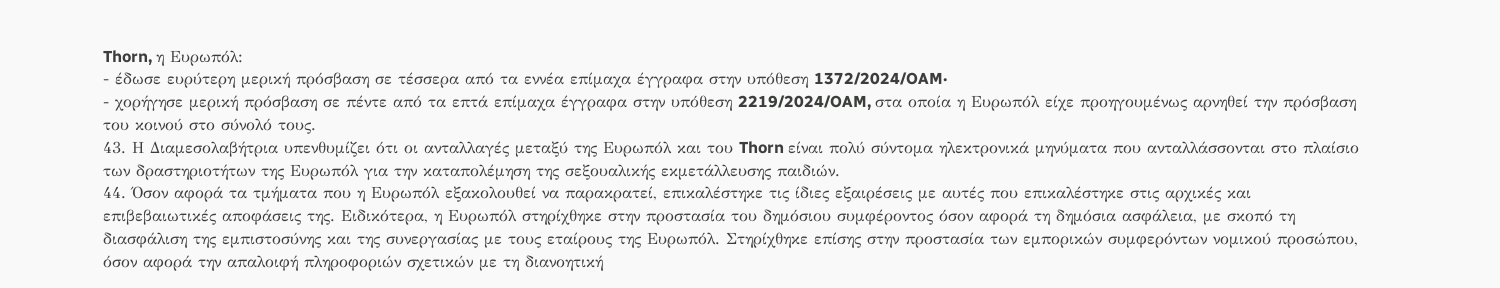Thorn, η Ευρωπόλ:
- έδωσε ευρύτερη μερική πρόσβαση σε τέσσερα από τα εννέα επίμαχα έγγραφα στην υπόθεση 1372/2024/OAM·
- χορήγησε μερική πρόσβαση σε πέντε από τα επτά επίμαχα έγγραφα στην υπόθεση 2219/2024/OAM, στα οποία η Ευρωπόλ είχε προηγουμένως αρνηθεί την πρόσβαση του κοινού στο σύνολό τους.
43. Η Διαμεσολαβήτρια υπενθυμίζει ότι οι ανταλλαγές μεταξύ της Ευρωπόλ και του Thorn είναι πολύ σύντομα ηλεκτρονικά μηνύματα που ανταλλάσσονται στο πλαίσιο των δραστηριοτήτων της Ευρωπόλ για την καταπολέμηση της σεξουαλικής εκμετάλλευσης παιδιών.
44. Όσον αφορά τα τμήματα που η Ευρωπόλ εξακολουθεί να παρακρατεί, επικαλέστηκε τις ίδιες εξαιρέσεις με αυτές που επικαλέστηκε στις αρχικές και επιβεβαιωτικές αποφάσεις της. Ειδικότερα, η Ευρωπόλ στηρίχθηκε στην προστασία του δημόσιου συμφέροντος όσον αφορά τη δημόσια ασφάλεια, με σκοπό τη διασφάλιση της εμπιστοσύνης και της συνεργασίας με τους εταίρους της Ευρωπόλ. Στηρίχθηκε επίσης στην προστασία των εμπορικών συμφερόντων νομικού προσώπου, όσον αφορά την απαλοιφή πληροφοριών σχετικών με τη διανοητική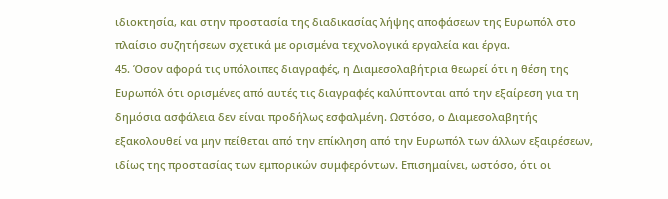ιδιοκτησία, και στην προστασία της διαδικασίας λήψης αποφάσεων της Ευρωπόλ στο πλαίσιο συζητήσεων σχετικά με ορισμένα τεχνολογικά εργαλεία και έργα.
45. Όσον αφορά τις υπόλοιπες διαγραφές, η Διαμεσολαβήτρια θεωρεί ότι η θέση της Ευρωπόλ ότι ορισμένες από αυτές τις διαγραφές καλύπτονται από την εξαίρεση για τη δημόσια ασφάλεια δεν είναι προδήλως εσφαλμένη. Ωστόσο, ο Διαμεσολαβητής εξακολουθεί να μην πείθεται από την επίκληση από την Ευρωπόλ των άλλων εξαιρέσεων, ιδίως της προστασίας των εμπορικών συμφερόντων. Επισημαίνει, ωστόσο, ότι οι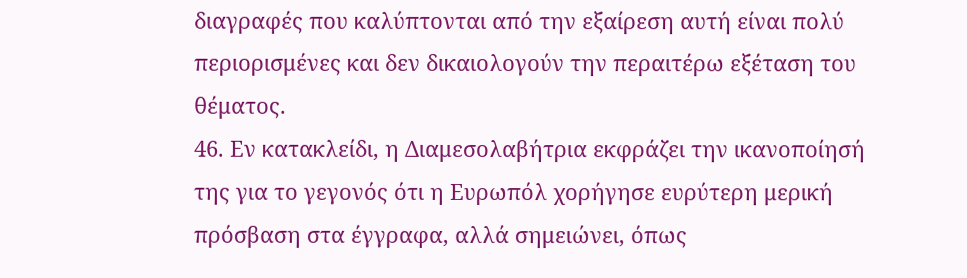διαγραφές που καλύπτονται από την εξαίρεση αυτή είναι πολύ περιορισμένες και δεν δικαιολογούν την περαιτέρω εξέταση του θέματος.
46. Εν κατακλείδι, η Διαμεσολαβήτρια εκφράζει την ικανοποίησή της για το γεγονός ότι η Ευρωπόλ χορήγησε ευρύτερη μερική πρόσβαση στα έγγραφα, αλλά σημειώνει, όπως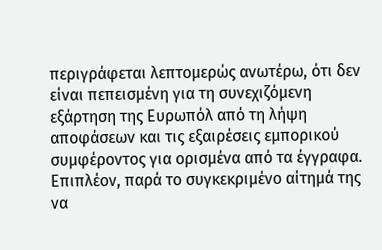περιγράφεται λεπτομερώς ανωτέρω, ότι δεν είναι πεπεισμένη για τη συνεχιζόμενη εξάρτηση της Ευρωπόλ από τη λήψη αποφάσεων και τις εξαιρέσεις εμπορικού συμφέροντος για ορισμένα από τα έγγραφα. Επιπλέον, παρά το συγκεκριμένο αίτημά της να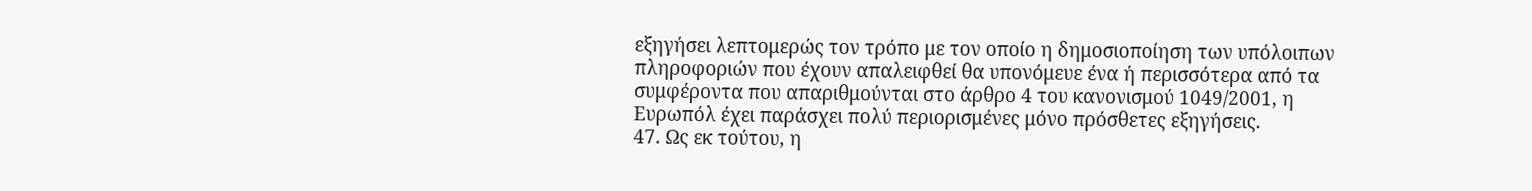εξηγήσει λεπτομερώς τον τρόπο με τον οποίο η δημοσιοποίηση των υπόλοιπων πληροφοριών που έχουν απαλειφθεί θα υπονόμευε ένα ή περισσότερα από τα συμφέροντα που απαριθμούνται στο άρθρο 4 του κανονισμού 1049/2001, η Ευρωπόλ έχει παράσχει πολύ περιορισμένες μόνο πρόσθετες εξηγήσεις.
47. Ως εκ τούτου, η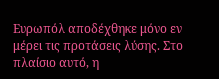Ευρωπόλ αποδέχθηκε μόνο εν μέρει τις προτάσεις λύσης. Στο πλαίσιο αυτό, η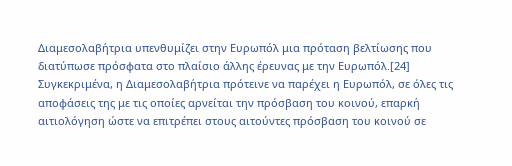Διαμεσολαβήτρια υπενθυμίζει στην Ευρωπόλ μια πρόταση βελτίωσης που διατύπωσε πρόσφατα στο πλαίσιο άλλης έρευνας με την Ευρωπόλ.[24] Συγκεκριμένα, η Διαμεσολαβήτρια πρότεινε να παρέχει η Ευρωπόλ, σε όλες τις αποφάσεις της με τις οποίες αρνείται την πρόσβαση του κοινού, επαρκή αιτιολόγηση ώστε να επιτρέπει στους αιτούντες πρόσβαση του κοινού σε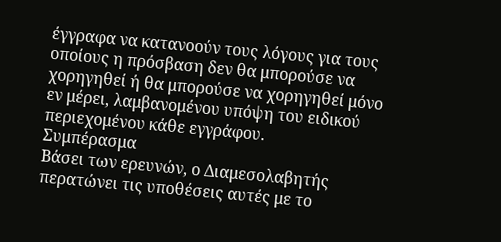έγγραφα να κατανοούν τους λόγους για τους οποίους η πρόσβαση δεν θα μπορούσε να χορηγηθεί ή θα μπορούσε να χορηγηθεί μόνο εν μέρει, λαμβανομένου υπόψη του ειδικού περιεχομένου κάθε εγγράφου.
Συμπέρασμα
Βάσει των ερευνών, ο Διαμεσολαβητής περατώνει τις υποθέσεις αυτές με το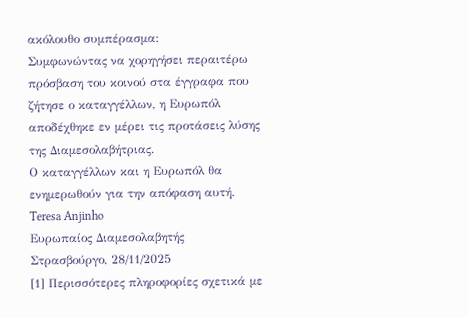ακόλουθο συμπέρασμα:
Συμφωνώντας να χορηγήσει περαιτέρω πρόσβαση του κοινού στα έγγραφα που ζήτησε ο καταγγέλλων, η Ευρωπόλ αποδέχθηκε εν μέρει τις προτάσεις λύσης της Διαμεσολαβήτριας.
Ο καταγγέλλων και η Ευρωπόλ θα ενημερωθούν για την απόφαση αυτή.
Teresa Anjinho
Ευρωπαίος Διαμεσολαβητής
Στρασβούργο, 28/11/2025
[1] Περισσότερες πληροφορίες σχετικά με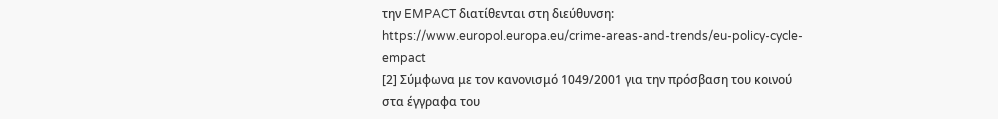την EMPACT διατίθενται στη διεύθυνση: https://www.europol.europa.eu/crime-areas-and-trends/eu-policy-cycle-empact
[2] Σύμφωνα με τον κανονισμό 1049/2001 για την πρόσβαση του κοινού στα έγγραφα του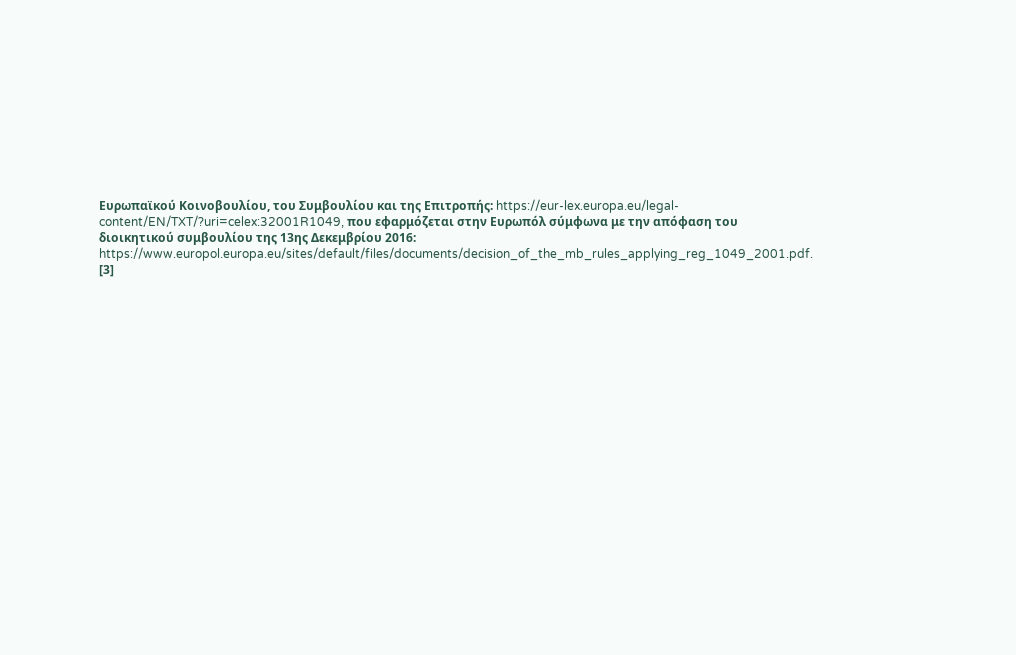Ευρωπαϊκού Κοινοβουλίου, του Συμβουλίου και της Επιτροπής: https://eur-lex.europa.eu/legal-content/EN/TXT/?uri=celex:32001R1049, που εφαρμόζεται στην Ευρωπόλ σύμφωνα με την απόφαση του διοικητικού συμβουλίου της 13ης Δεκεμβρίου 2016: https://www.europol.europa.eu/sites/default/files/documents/decision_of_the_mb_rules_applying_reg_1049_2001.pdf.
[3]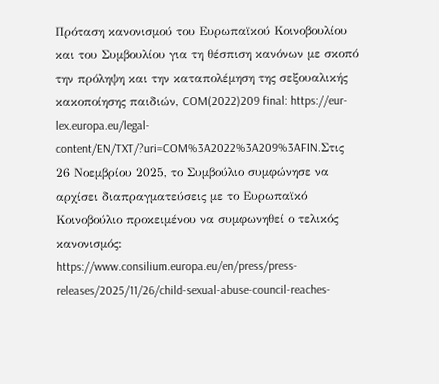Πρόταση κανονισμού του Ευρωπαϊκού Κοινοβουλίου και του Συμβουλίου για τη θέσπιση κανόνων με σκοπό την πρόληψη και την καταπολέμηση της σεξουαλικής κακοποίησης παιδιών, COM(2022)209 final: https://eur-lex.europa.eu/legal-content/EN/TXT/?uri=COM%3A2022%3A209%3AFIN.Στις 26 Νοεμβρίου 2025, το Συμβούλιο συμφώνησε να αρχίσει διαπραγματεύσεις με το Ευρωπαϊκό Κοινοβούλιο προκειμένου να συμφωνηθεί ο τελικός κανονισμός: https://www.consilium.europa.eu/en/press/press-releases/2025/11/26/child-sexual-abuse-council-reaches-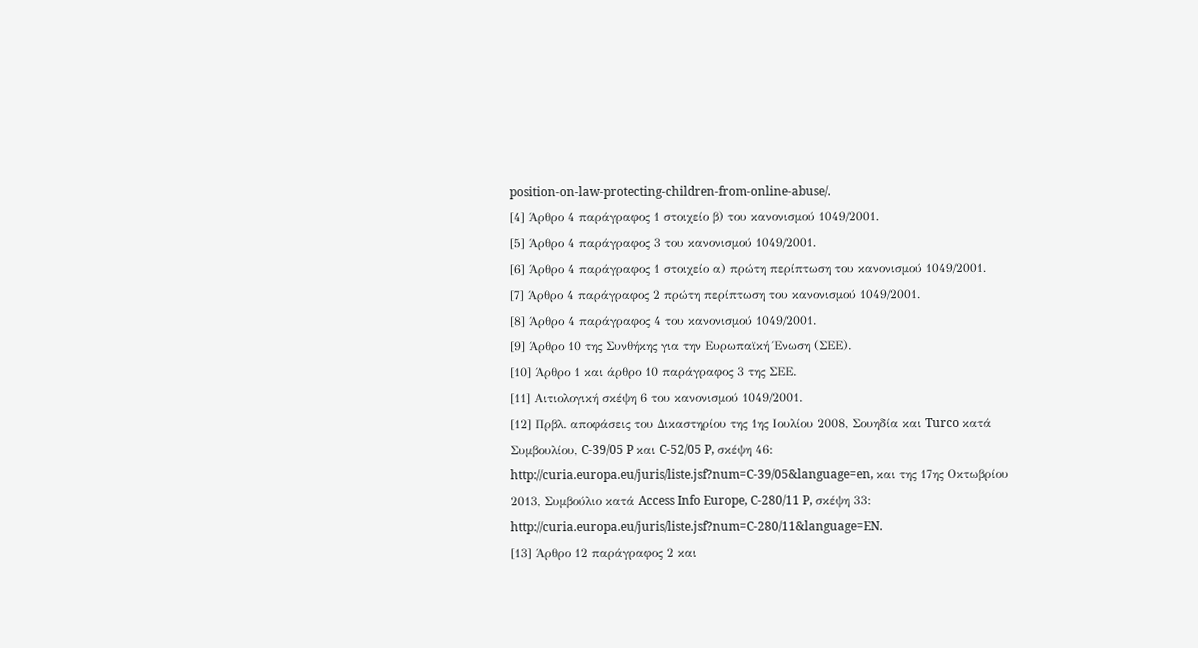position-on-law-protecting-children-from-online-abuse/.
[4] Άρθρο 4 παράγραφος 1 στοιχείο β) του κανονισμού 1049/2001.
[5] Άρθρο 4 παράγραφος 3 του κανονισμού 1049/2001.
[6] Άρθρο 4 παράγραφος 1 στοιχείο α) πρώτη περίπτωση του κανονισμού 1049/2001.
[7] Άρθρο 4 παράγραφος 2 πρώτη περίπτωση του κανονισμού 1049/2001.
[8] Άρθρο 4 παράγραφος 4 του κανονισμού 1049/2001.
[9] Άρθρο 10 της Συνθήκης για την Ευρωπαϊκή Ένωση (ΣΕΕ).
[10] Άρθρο 1 και άρθρο 10 παράγραφος 3 της ΣΕΕ.
[11] Αιτιολογική σκέψη 6 του κανονισμού 1049/2001.
[12] Πρβλ. αποφάσεις του Δικαστηρίου της 1ης Ιουλίου 2008, Σουηδία και Turco κατά Συμβουλίου, C‑39/05 P και C‑52/05 P, σκέψη 46: http://curia.europa.eu/juris/liste.jsf?num=C-39/05&language=en, και της 17ης Οκτωβρίου 2013, Συμβούλιο κατά Access Info Europe, C‑280/11 P, σκέψη 33: http://curia.europa.eu/juris/liste.jsf?num=C-280/11&language=EN.
[13] Άρθρο 12 παράγραφος 2 και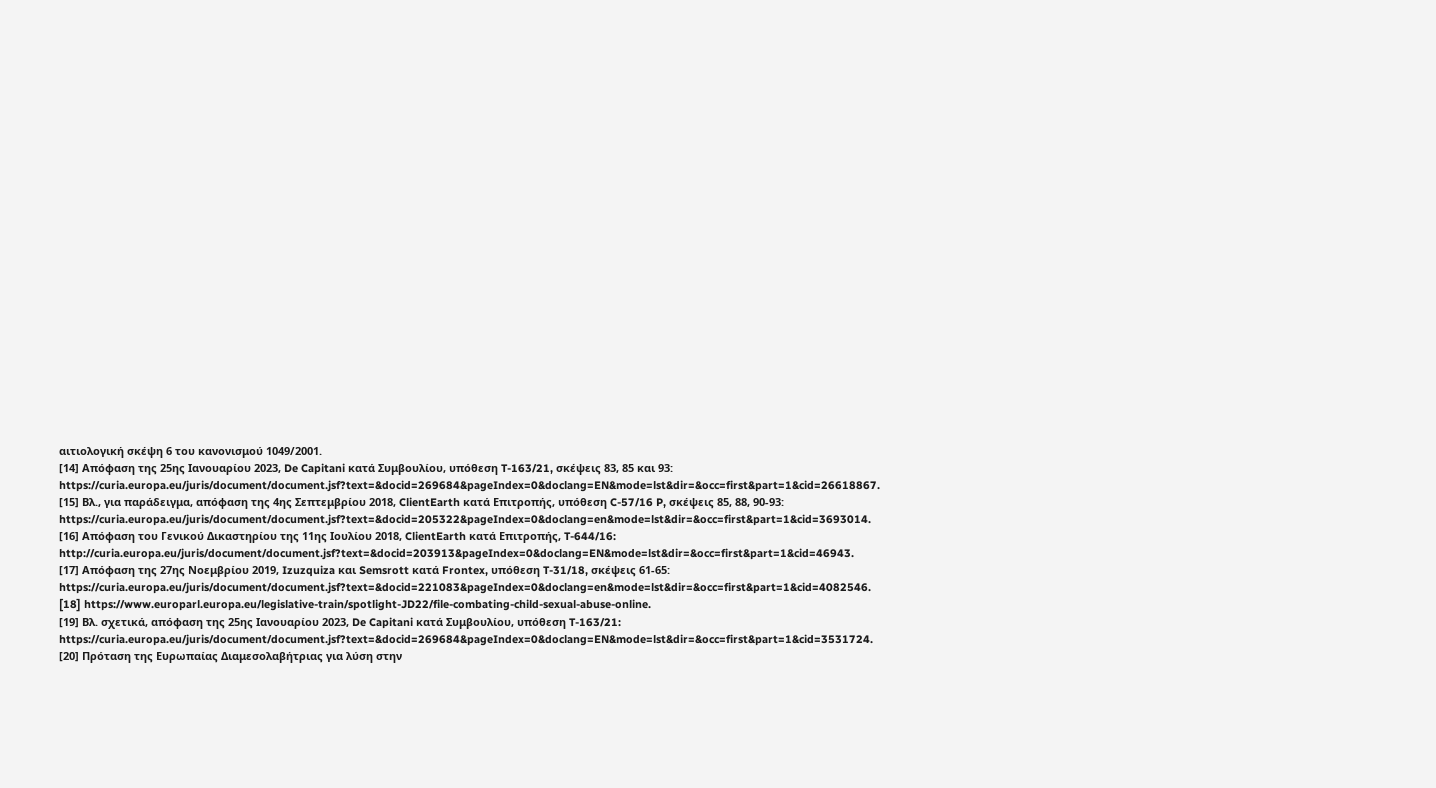αιτιολογική σκέψη 6 του κανονισμού 1049/2001.
[14] Απόφαση της 25ης Ιανουαρίου 2023, De Capitani κατά Συμβουλίου, υπόθεση T-163/21, σκέψεις 83, 85 και 93: https://curia.europa.eu/juris/document/document.jsf?text=&docid=269684&pageIndex=0&doclang=EN&mode=lst&dir=&occ=first&part=1&cid=26618867.
[15] Βλ., για παράδειγμα, απόφαση της 4ης Σεπτεμβρίου 2018, ClientEarth κατά Επιτροπής, υπόθεση C-57/16 P, σκέψεις 85, 88, 90-93: https://curia.europa.eu/juris/document/document.jsf?text=&docid=205322&pageIndex=0&doclang=en&mode=lst&dir=&occ=first&part=1&cid=3693014.
[16] Απόφαση του Γενικού Δικαστηρίου της 11ης Ιουλίου 2018, ClientEarth κατά Επιτροπής, T-644/16: http://curia.europa.eu/juris/document/document.jsf?text=&docid=203913&pageIndex=0&doclang=EN&mode=lst&dir=&occ=first&part=1&cid=46943.
[17] Απόφαση της 27ης Νοεμβρίου 2019, Izuzquiza και Semsrott κατά Frontex, υπόθεση T-31/18, σκέψεις 61-65: https://curia.europa.eu/juris/document/document.jsf?text=&docid=221083&pageIndex=0&doclang=en&mode=lst&dir=&occ=first&part=1&cid=4082546.
[18] https://www.europarl.europa.eu/legislative-train/spotlight-JD22/file-combating-child-sexual-abuse-online.
[19] Βλ. σχετικά, απόφαση της 25ης Ιανουαρίου 2023, De Capitani κατά Συμβουλίου, υπόθεση T-163/21: https://curia.europa.eu/juris/document/document.jsf?text=&docid=269684&pageIndex=0&doclang=EN&mode=lst&dir=&occ=first&part=1&cid=3531724.
[20] Πρόταση της Ευρωπαίας Διαμεσολαβήτριας για λύση στην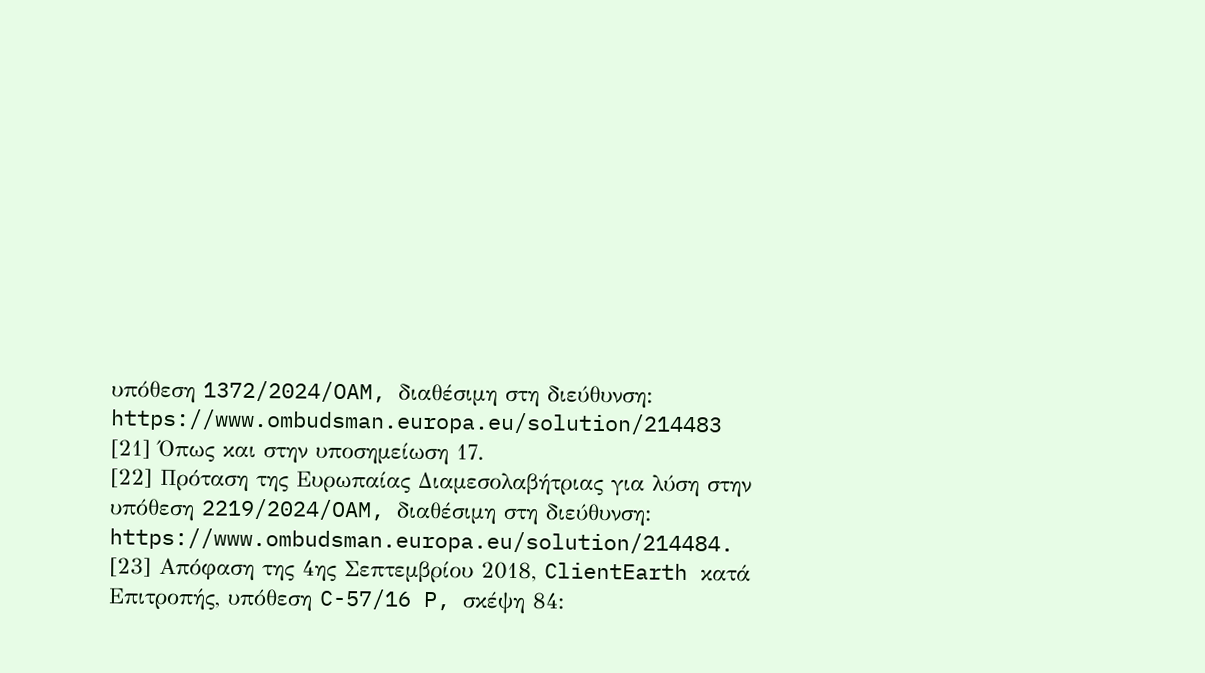υπόθεση 1372/2024/OAM, διαθέσιμη στη διεύθυνση: https://www.ombudsman.europa.eu/solution/214483
[21] Όπως και στην υποσημείωση 17.
[22] Πρόταση της Ευρωπαίας Διαμεσολαβήτριας για λύση στην υπόθεση 2219/2024/OAM, διαθέσιμη στη διεύθυνση: https://www.ombudsman.europa.eu/solution/214484.
[23] Απόφαση της 4ης Σεπτεμβρίου 2018, ClientEarth κατά Επιτροπής, υπόθεση C-57/16 P, σκέψη 84: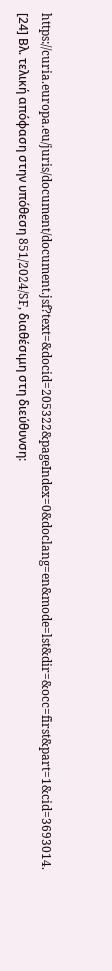https://curia.europa.eu/juris/document/document.jsf?text=&docid=205322&pageIndex=0&doclang=en&mode=lst&dir=&occ=first&part=1&cid=3693014.
[24] Βλ. τελική απόφαση στην υπόθεση 851/2024/SF, διαθέσιμη στη διεύθυνση: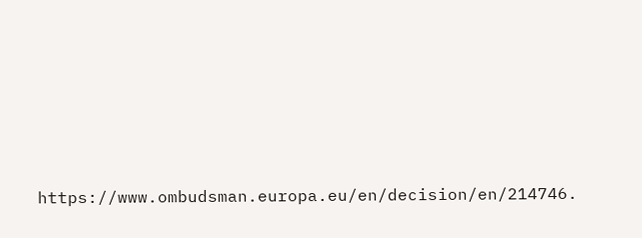https://www.ombudsman.europa.eu/en/decision/en/214746.